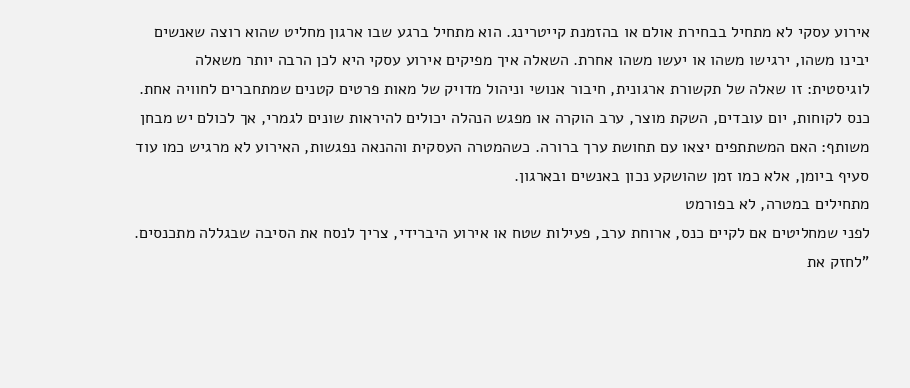אירוע עסקי לא מתחיל בבחירת אולם או בהזמנת קייטרינג. הוא מתחיל ברגע שבו ארגון מחליט שהוא רוצה שאנשים יבינו משהו, ירגישו משהו או יעשו משהו אחרת. השאלה איך מפיקים אירוע עסקי היא לכן הרבה יותר משאלה לוגיסטית: זו שאלה של תקשורת ארגונית, חיבור אנושי וניהול מדויק של מאות פרטים קטנים שמתחברים לחוויה אחת.
כנס לקוחות, יום עובדים, השקת מוצר, ערב הוקרה או מפגש הנהלה יכולים להיראות שונים לגמרי, אך לכולם יש מבחן משותף: האם המשתתפים יצאו עם תחושת ערך ברורה. כשהמטרה העסקית וההנאה נפגשות, האירוע לא מרגיש כמו עוד סעיף ביומן, אלא כמו זמן שהושקע נכון באנשים ובארגון.
מתחילים במטרה, לא בפורמט
לפני שמחליטים אם לקיים כנס, ארוחת ערב, פעילות שטח או אירוע היברידי, צריך לנסח את הסיבה שבגללה מתכנסים. "לחזק את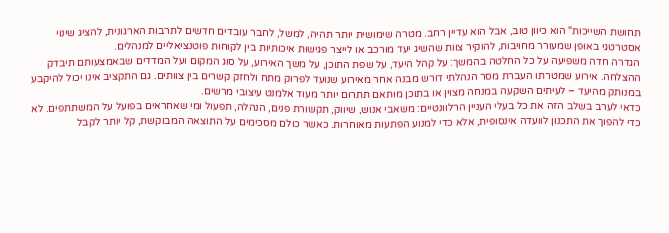תחושת השייכות" הוא כיוון טוב, אבל הוא עדיין רחב. מטרה שימושית יותר תהיה, למשל, לחבר עובדים חדשים לתרבות הארגונית, להציג שינוי אסטרטגי באופן שמעורר מחויבות, להוקיר צוות שהשיג יעד מורכב או לייצר פגישות איכותיות בין לקוחות פוטנציאליים למנהלים.
הגדרה חדה משפיעה על כל החלטה בהמשך: על קהל היעד, על שפת התוכן, על משך האירוע, על סוג המקום ועל המדדים שבאמצעותם תיבדק ההצלחה. אירוע שמטרתו העברת מסר הנהלתי דורש מבנה אחר מאירוע שנועד לפרוק מתח ולחזק קשרים בין צוותים. גם התקציב אינו יכול להיקבע במנותק מהיעד – לעיתים השקעה במנחה מצוין או בתוכן מותאם תתרום יותר מעוד אלמנט עיצובי מרשים.
כדאי לערב בשלב הזה את כל בעלי העניין הרלוונטיים: משאבי אנוש, שיווק, תקשורת פנים, הנהלה, תפעול ומי שאחראים בפועל על המשתתפים. לא כדי להפוך את התכנון לוועדה אינסופית, אלא כדי למנוע הפתעות מאוחרות. כאשר כולם מסכימים על התוצאה המבוקשת, קל יותר לקבל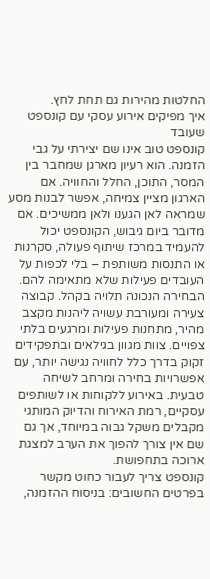החלטות מהירות גם תחת לחץ.
איך מפיקים אירוע עסקי עם קונספט שעובד
קונספט טוב אינו שם יצירתי על גבי הזמנה. הוא רעיון מארגן שמחבר בין המסר, התוכן, החלל והחוויה. אם הארגון מציין צמיחה, אפשר לבנות מסע שמראה לאן הגענו ולאן ממשיכים. אם מדובר ביום גיבוש, הקונספט יכול להעמיד במרכז שיתוף פעולה, סקרנות או התנסות משותפת – בלי לכפות על העובדים פעילות שלא מתאימה להם.
הבחירה הנכונה תלויה בקהל. קבוצה צעירה ומעורבת עשויה ליהנות מקצב מהיר, מתחנות פעילות ומרגעים בלתי צפויים. צוות מגוון בגילאים ובתפקידים זקוק בדרך כלל לחוויה נגישה יותר, עם אפשרויות בחירה ומרחב לשיחה טבעית. באירוע ללקוחות או לשותפים עסקיים, רמת האירוח והדיוק המותגי מקבלים משקל גבוה במיוחד, אך גם שם אין צורך להפוך את הערב למצגת ארוכה בתחפושת.
קונספט צריך לעבור כחוט מקשר בפרטים החשובים: בניסוח ההזמנה,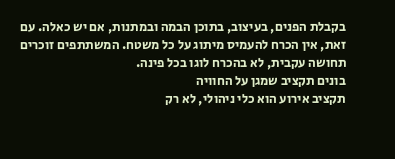בקבלת הפנים, בעיצוב, בתוכן הבמה ובמתנות, אם יש כאלה. עם זאת, אין הכרח להעמיס מיתוג על כל משטח. המשתתפים זוכרים תחושה עקבית, לא בהכרח לוגו בכל פינה.
בונים תקציב שמגן על החוויה
תקציב אירוע הוא כלי ניהולי, לא רק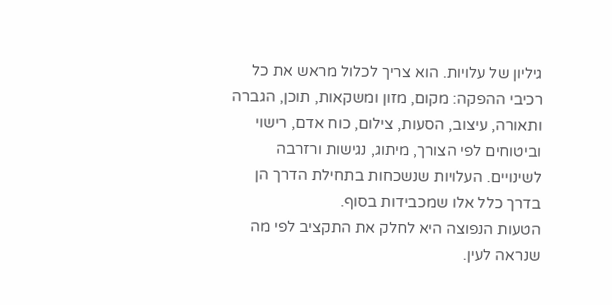גיליון של עלויות. הוא צריך לכלול מראש את כל רכיבי ההפקה: מקום, מזון ומשקאות, תוכן, הגברה ותאורה, עיצוב, הסעות, צילום, כוח אדם, רישוי וביטוחים לפי הצורך, מיתוג, נגישות ורזרבה לשינויים. העלויות שנשכחות בתחילת הדרך הן בדרך כלל אלו שמכבידות בסוף.
הטעות הנפוצה היא לחלק את התקציב לפי מה שנראה לעין.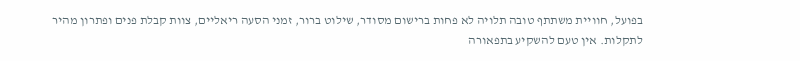בפועל, חוויית משתתף טובה תלויה לא פחות ברישום מסודר, שילוט ברור, זמני הסעה ריאליים, צוות קבלת פנים ופתרון מהיר לתקלות. אין טעם להשקיע בתפאורה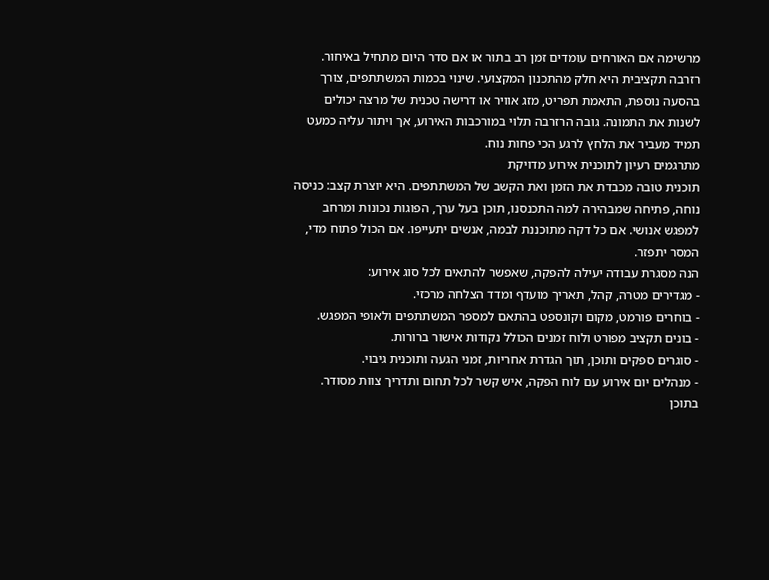מרשימה אם האורחים עומדים זמן רב בתור או אם סדר היום מתחיל באיחור.
רזרבה תקציבית היא חלק מהתכנון המקצועי. שינוי בכמות המשתתפים, צורך בהסעה נוספת, התאמת תפריט, מזג אוויר או דרישה טכנית של מרצה יכולים לשנות את התמונה. גובה הרזרבה תלוי במורכבות האירוע, אך ויתור עליה כמעט תמיד מעביר את הלחץ לרגע הכי פחות נוח.
מתרגמים רעיון לתוכנית אירוע מדויקת
תוכנית טובה מכבדת את הזמן ואת הקשב של המשתתפים. היא יוצרת קצב: כניסה נוחה, פתיחה שמבהירה למה התכנסנו, תוכן בעל ערך, הפוגות נכונות ומרחב למפגש אנושי. אם כל דקה מתוכננת לבמה, אנשים יתעייפו. אם הכול פתוח מדי, המסר יתפזר.
הנה מסגרת עבודה יעילה להפקה, שאפשר להתאים לכל סוג אירוע:
- מגדירים מטרה, קהל, תאריך מועדף ומדד הצלחה מרכזי.
- בוחרים פורמט, מקום וקונספט בהתאם למספר המשתתפים ולאופי המפגש.
- בונים תקציב מפורט ולוח זמנים הכולל נקודות אישור ברורות.
- סוגרים ספקים ותוכן, תוך הגדרת אחריות, זמני הגעה ותוכנית גיבוי.
- מנהלים יום אירוע עם לוח הפקה, איש קשר לכל תחום ותדריך צוות מסודר.
בתוכן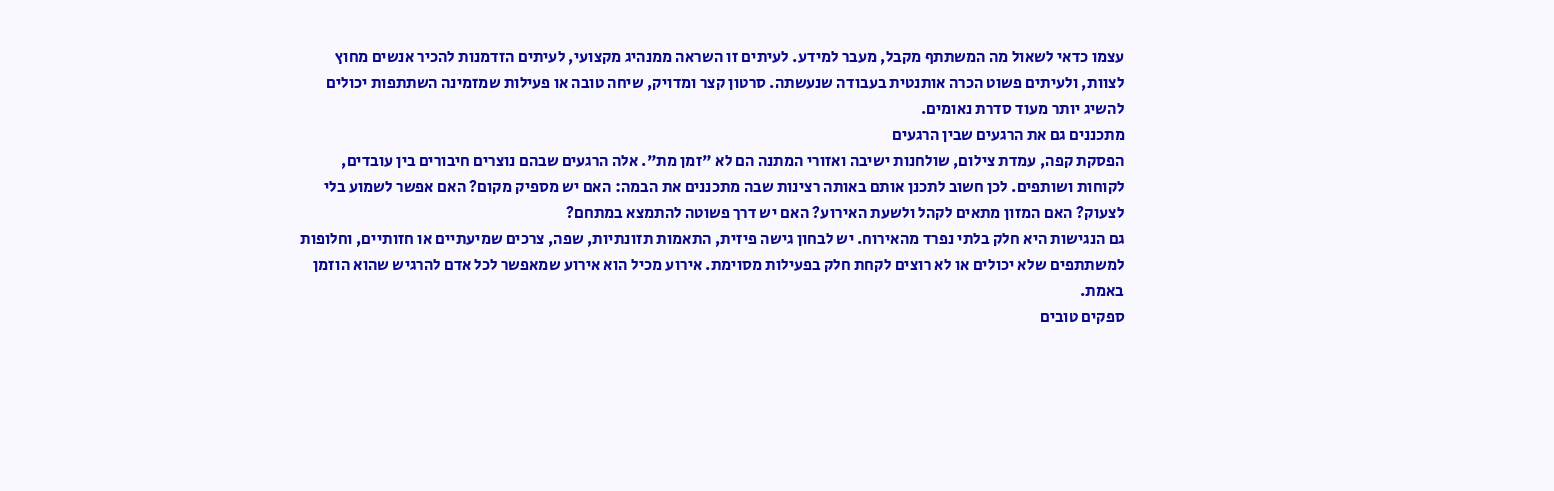עצמו כדאי לשאול מה המשתתף מקבל, מעבר למידע. לעיתים זו השראה ממנהיג מקצועי, לעיתים הזדמנות להכיר אנשים מחוץ לצוות, ולעיתים פשוט הכרה אותנטית בעבודה שנעשתה. סרטון קצר ומדויק, שיחה טובה או פעילות שמזמינה השתתפות יכולים להשיג יותר מעוד סדרת נאומים.
מתכננים גם את הרגעים שבין הרגעים
הפסקת קפה, עמדת צילום, שולחנות ישיבה ואזורי המתנה הם לא "זמן מת". אלה הרגעים שבהם נוצרים חיבורים בין עובדים, לקוחות ושותפים. לכן חשוב לתכנן אותם באותה רצינות שבה מתכננים את הבמה: האם יש מספיק מקום? האם אפשר לשמוע בלי לצעוק? האם המזון מתאים לקהל ולשעת האירוע? האם יש דרך פשוטה להתמצא במתחם?
גם הנגישות היא חלק בלתי נפרד מהאירוח. יש לבחון גישה פיזית, התאמות תזונתיות, שפה, צרכים שמיעתיים או חזותיים, וחלופות למשתתפים שלא יכולים או לא רוצים לקחת חלק בפעילות מסוימת. אירוע מכיל הוא אירוע שמאפשר לכל אדם להרגיש שהוא הוזמן באמת.
ספקים טובים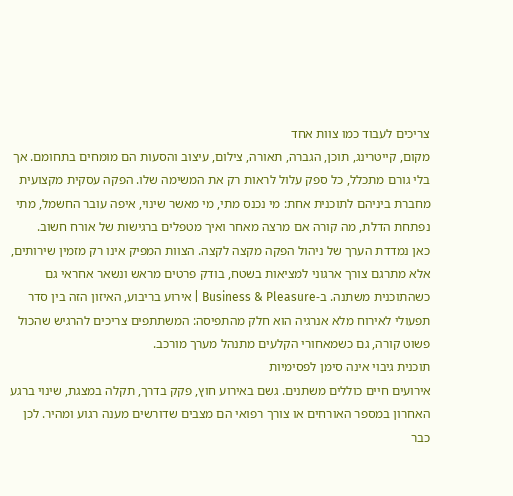צריכים לעבוד כמו צוות אחד
מקום, קייטרינג, תוכן, הגברה, תאורה, צילום, עיצוב והסעות הם מומחים בתחומם. אך בלי גורם מתכלל, כל ספק עלול לראות רק את המשימה שלו. הפקה עסקית מקצועית מחברת ביניהם לתוכנית אחת: מי נכנס מתי, מי מאשר שינוי, איפה עובר החשמל, מתי נפתחת הדלת, מה קורה אם מרצה מאחר ואיך מטפלים ברגישות של אורח חשוב.
כאן נמדדת הערך של ניהול הפקה מקצה לקצה. הצוות המפיק אינו רק מזמין שירותים, אלא מתרגם צורך ארגוני למציאות בשטח, בודק פרטים מראש ונשאר אחראי גם כשהתוכנית משתנה. ב-Business & Pleasure | אירוע בריבוע, האיזון הזה בין סדר תפעולי לאירוח מלא אנרגיה הוא חלק מהתפיסה: המשתתפים צריכים להרגיש שהכול פשוט קורה, גם כשמאחורי הקלעים מתנהל מערך מורכב.
תוכנית גיבוי אינה סימן לפסימיות
אירועים חיים כוללים משתנים. גשם באירוע חוץ, פקק בדרך, תקלה במצגת, שינוי ברגע האחרון במספר האורחים או צורך רפואי הם מצבים שדורשים מענה רגוע ומהיר. לכן כבר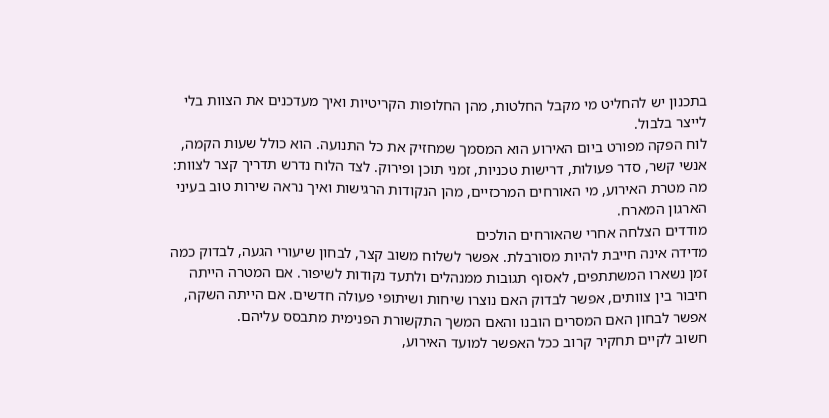בתכנון יש להחליט מי מקבל החלטות, מהן החלופות הקריטיות ואיך מעדכנים את הצוות בלי לייצר בלבול.
לוח הפקה מפורט ביום האירוע הוא המסמך שמחזיק את כל התנועה. הוא כולל שעות הקמה, אנשי קשר, סדר פעולות, דרישות טכניות, זמני תוכן ופירוק. לצד הלוח נדרש תדריך קצר לצוות: מה מטרת האירוע, מי האורחים המרכזיים, מהן הנקודות הרגישות ואיך נראה שירות טוב בעיני הארגון המארח.
מודדים הצלחה אחרי שהאורחים הולכים
מדידה אינה חייבת להיות מסורבלת. אפשר לשלוח משוב קצר, לבחון שיעורי הגעה, לבדוק כמה זמן נשארו המשתתפים, לאסוף תגובות ממנהלים ולתעד נקודות לשיפור. אם המטרה הייתה חיבור בין צוותים, אפשר לבדוק האם נוצרו שיחות ושיתופי פעולה חדשים. אם הייתה השקה, אפשר לבחון האם המסרים הובנו והאם המשך התקשורת הפנימית מתבסס עליהם.
חשוב לקיים תחקיר קרוב ככל האפשר למועד האירוע,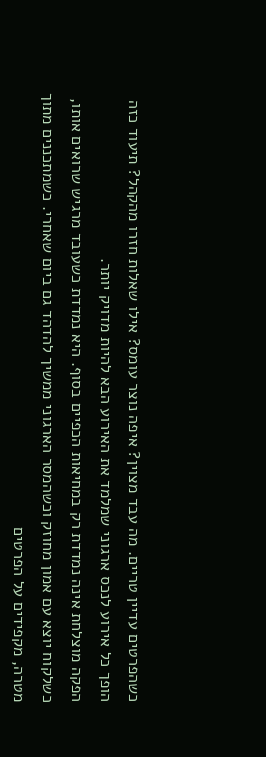כשהפרטים עדיין טריים. מה עבד מצוין? איפה נוצר עומס? אילו שאלות חזרו מהקהל? תיעוד כזה הופך כל אירוע לנכס ארגוני שמלמד את האירוע הבא להיות מדויק יותר.
הפקה מוצלחת אינה נמדדת רק במחיאות הכפיים בסוף. היא נמדדת כשעובד מרגיש שרואים אותו, כשלקוח יוצא עם אמון מחוזק וכשהמסר הארגוני ממשיך להדהד גם ביום שאחרי. כשמתכננים מתוך מטרה, מקפידים על הפרטים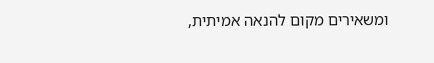ומשאירים מקום להנאה אמיתית,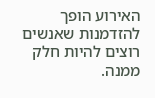האירוע הופך להזדמנות שאנשים רוצים להיות חלק ממנה.